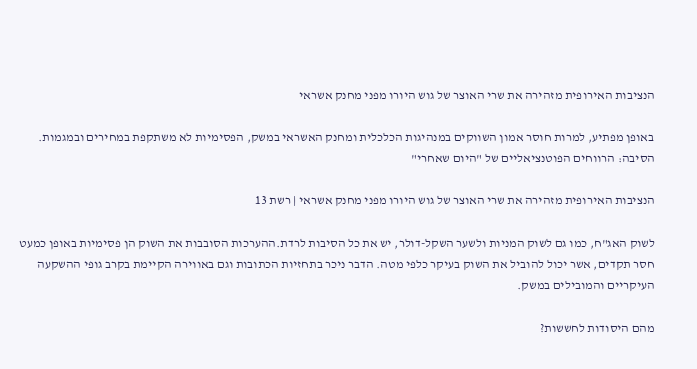הנציבות האירופית מזהירה את שרי האוצר של גוש היורו מפני מחנק אשראי

באופן מפתיע, למרות חוסר אמון השווקים במנהיגות הכלכלית ומחנק האשראי במשק, הפסימיות לא משתקפת במחירים ובמגמות. הסיבה: הרווחים הפוטנציאליים של "היום שאחרי"

הנציבות האירופית מזהירה את שרי האוצר של גוש היורו מפני מחנק אשראי | רשת 13

לשוק האג"ח, כמו גם לשוק המניות ולשער השקל-דולר, יש את כל הסיבות לרדת.ההערכות הסובבות את השוק הן פסימיות באופן כמעט חסר תקדים, אשר יכול להוביל את השוק בעיקר כלפי מטה. הדבר ניכר בתחזיות הכתובות וגם באווירה הקיימת בקרב גופי ההשקעה העיקריים והמובילים במשק.

מהם היסודות לחששות?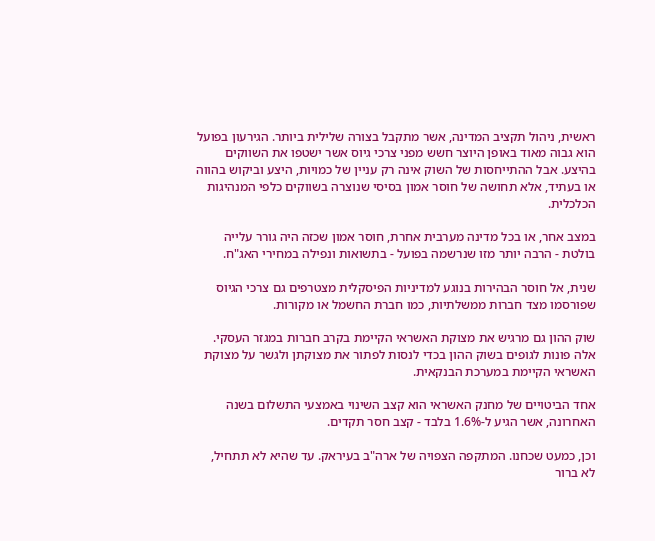ראשית, ניהול תקציב המדינה, אשר מתקבל בצורה שלילית ביותר. הגירעון בפועל הוא גבוה מאוד באופן היוצר חשש מפני צרכי גיוס אשר ישטפו את השווקים בהיצע. אבל ההתייחסות של השוק אינה רק עניין של כמויות, היצע וביקוש בהווה או בעתיד, אלא תחושה של חוסר אמון בסיסי שנוצרה בשווקים כלפי המנהיגות הכלכלית.

במצב אחר, או בכל מדינה מערבית אחרת, חוסר אמון שכזה היה גורר עלייה בולטת - הרבה יותר מזו שנרשמה בפועל - בתשואות ונפילה במחירי האג"ח.

שנית, אל חוסר הבהירות בנוגע למדיניות הפיסקלית מצטרפים גם צרכי הגיוס שפורסמו מצד חברות ממשלתיות, כמו חברת החשמל או מקורות.

שוק ההון גם מרגיש את מצוקת האשראי הקיימת בקרב חברות במגזר העסקי. אלה פונות לגופים בשוק ההון בכדי לנסות לפתור את מצוקתן ולגשר על מצוקת האשראי הקיימת במערכת הבנקאית.

אחד הביטויים של מחנק האשראי הוא קצב השינוי באמצעי התשלום בשנה האחרונה, אשר הגיע ל-1.6% בלבד - קצב חסר תקדים.

וכן, כמעט שכחנו. המתקפה הצפויה של ארה"ב בעיראק. עד שהיא לא תתחיל, לא ברור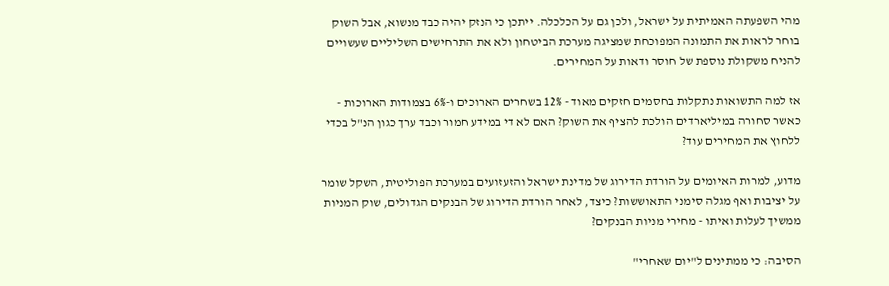מהי השפעתה האמיתית על ישראל, ולכן גם על הכלכלה. ייתכן כי הנזק יהיה כבד מנשוא, אבל השוק בוחר לראות את התמונה המפוכחת שמציגה מערכת הביטחון ולא את התרחישים השליליים שעשויים להניח משקולת נוספת של חוסר ודאות על המחירים.

אז למה התשואות נתקלות בחסמים חזקים מאוד - 12% בשחרים הארוכים ו-6% בצמודות הארוכות - כאשר סחורה במיליארדים הולכת להציף את השוק? האם לא די במידע חמור וכבד ערך כגון הנ"ל בכדי ללחוץ את המחירים עוד?

מדוע, למרות האיומים על הורדת הדירוג של מדינת ישראל והזעזועים במערכת הפוליטית, השקל שומר על יציבות ואף מגלה סימני התאוששות? כיצד, לאחר הורדת הדירוג של הבנקים הגדולים, שוק המניות ממשיך לעלות ואיתו - מחירי מניות הבנקים?

הסיבה: כי ממתינים ל"יום שאחרי"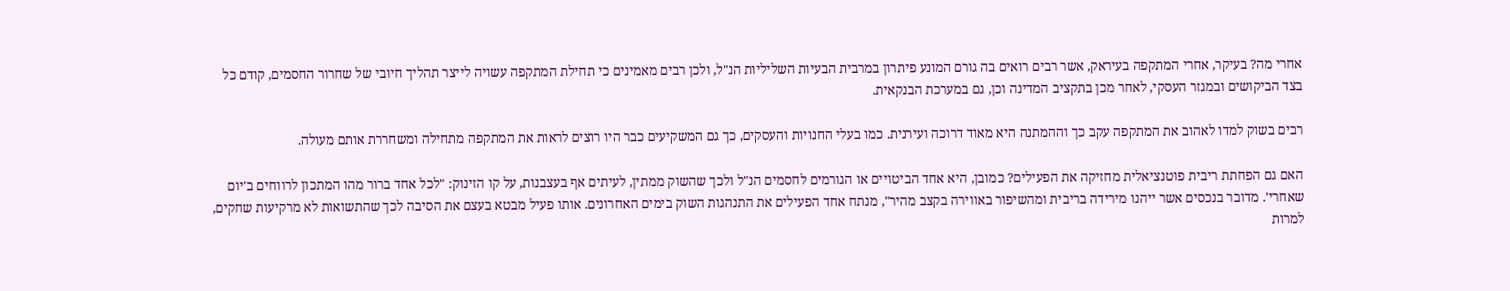אחרי מה? בעיקר, אחרי המתקפה בעיראק, אשר רבים רואים בה גורם המונע פיתרון במרבית הבעיות השליליות הנ"ל, ולכן רבים מאמינים כי תחילת המתקפה עשויה לייצר תהליך חיובי של שחרור החסמים, קודם כל בצד הביקושים ובמגזר העסקי, לאחר מכן בתקציב המדינה וכן, גם במערכת הבנקאית.

רבים בשוק למדו לאהוב את המתקפה עקב כך וההמתנה היא מאוד דרוכה ועירנית. כמו בעלי החנויות והעסקים, כך גם המשקיעים כבר היו רוצים לראות את המתקפה מתחילה ומשחררת אותם מעולה.

האם גם הפחתת ריבית פוטנציאלית מחזיקה את הפעילים? כמובן, היא אחד הביטויים או הגורמים לחסמים הנ"ל ולכך שהשוק ממתין, לעיתים אף בעצבנות, על קו הזינוק: "לכל אחד ברור מהו המתכון לרווחים ב'יום שאחרי'. מדובר בנכסים אשר ייהנו מירידה בריבית ומהשיפור באווירה בקצב מהיר", מנתח אחד הפעילים את התנהגות השוק בימים האחרונים. אותו פעיל מבטא בעצם את הסיבה לכך שהתשואות לא מרקיעות שחקים, למרות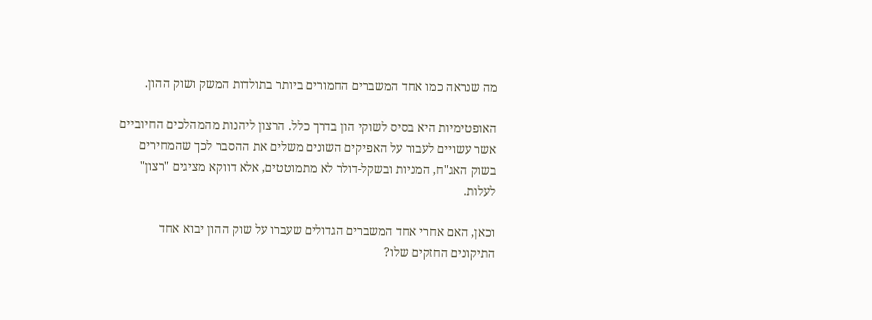מה שנראה כמו אחד המשברים החמורים ביותר בתולדות המשק ושוק ההון.

האופטימיות היא בסיס לשוקי הון בדרך כלל. הרצון ליהנות מהמהלכים החיוביים אשר עשויים לעבור על האפיקים השונים משלים את ההסבר לכך שהמחירים בשוק האג"ח, המניות ובשקל-דולר לא מתמוטטים, אלא דווקא מציגים "רצון" לעלות.

וכאן, האם אחרי אחד המשברים הגדולים שעברו על שוק ההון יבוא אחד התיקונים החזקים שלו?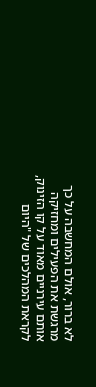לא ברור, אולם המחשבה על כך מרגשת את הפעילים ומחזיקה אותם עירניים מאוד על קו הזינוק, לקראת המהלכים של "היום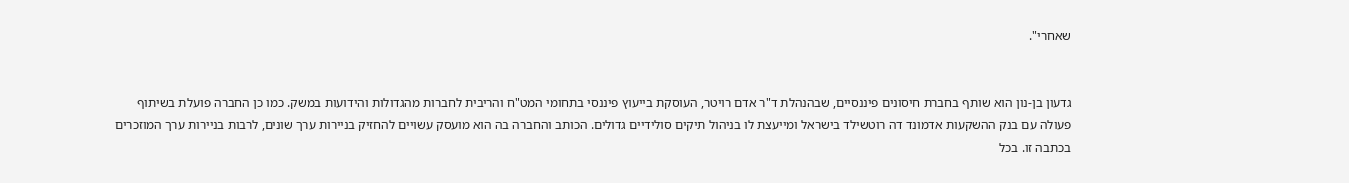שאחרי".


גדעון בן-נון הוא שותף בחברת חיסונים פיננסיים, שבהנהלת ד"ר אדם רויטר, העוסקת בייעוץ פיננסי בתחומי המט"ח והריבית לחברות מהגדולות והידועות במשק. כמו כן החברה פועלת בשיתוף פעולה עם בנק ההשקעות אדמונד דה רוטשילד בישראל ומייעצת לו בניהול תיקים סולידיים גדולים. הכותב והחברה בה הוא מועסק עשויים להחזיק בניירות ערך שונים, לרבות בניירות ערך המוזכרים בכתבה זו. בכל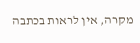מקרה, אין לראות בכתבה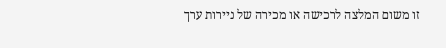זו משום המלצה לרכישה או מכירה של ניירות ערך